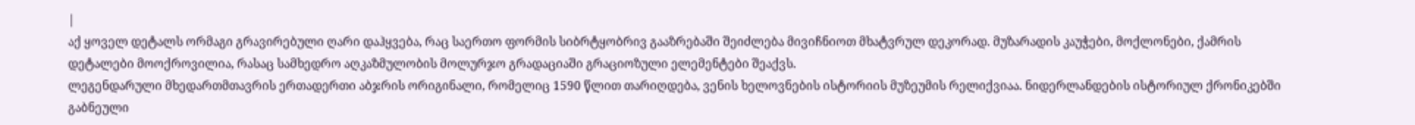|
აქ ყოველ დეტალს ორმაგი გრავირებული ღარი დაჰყვება, რაც საერთო ფორმის სიბრტყობრივ გააზრებაში შეიძლება მივიჩნიოთ მხატვრულ დეკორად. მუზარადის კაუჭები, მოქლონები, ქამრის დეტალები მოოქროვილია, რასაც სამხედრო აღკაზმულობის მოლურჯო გრადაციაში გრაციოზული ელემენტები შეაქვს.
ლეგენდარული მხედართმთავრის ერთადერთი აბჯრის ორიგინალი, რომელიც 1590 წლით თარიღდება, ვენის ხელოვნების ისტორიის მუზეუმის რელიქვიაა. ნიდერლანდების ისტორიულ ქრონიკებში გაბნეული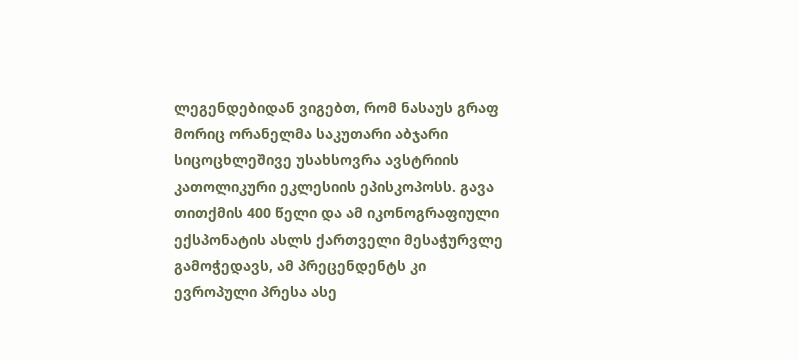ლეგენდებიდან ვიგებთ, რომ ნასაუს გრაფ მორიც ორანელმა საკუთარი აბჯარი სიცოცხლეშივე უსახსოვრა ავსტრიის კათოლიკური ეკლესიის ეპისკოპოსს. გავა თითქმის 400 წელი და ამ იკონოგრაფიული ექსპონატის ასლს ქართველი მესაჭურვლე გამოჭედავს, ამ პრეცენდენტს კი ევროპული პრესა ასე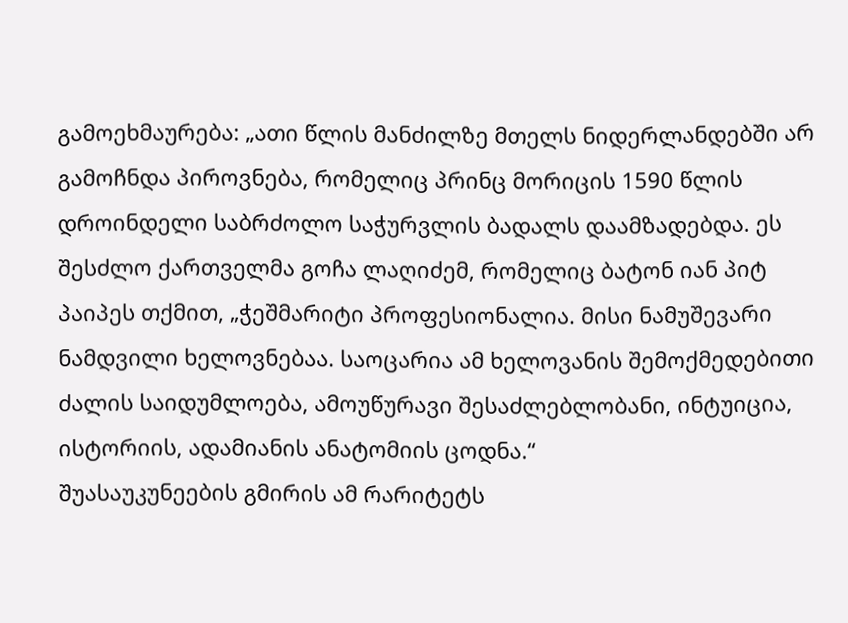გამოეხმაურება: „ათი წლის მანძილზე მთელს ნიდერლანდებში არ გამოჩნდა პიროვნება, რომელიც პრინც მორიცის 1590 წლის დროინდელი საბრძოლო საჭურვლის ბადალს დაამზადებდა. ეს შესძლო ქართველმა გოჩა ლაღიძემ, რომელიც ბატონ იან პიტ პაიპეს თქმით, „ჭეშმარიტი პროფესიონალია. მისი ნამუშევარი ნამდვილი ხელოვნებაა. საოცარია ამ ხელოვანის შემოქმედებითი ძალის საიდუმლოება, ამოუწურავი შესაძლებლობანი, ინტუიცია, ისტორიის, ადამიანის ანატომიის ცოდნა.“
შუასაუკუნეების გმირის ამ რარიტეტს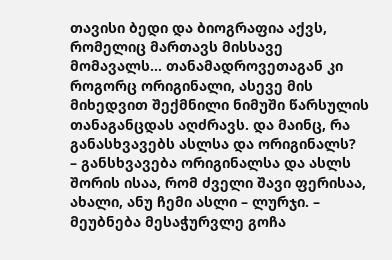თავისი ბედი და ბიოგრაფია აქვს, რომელიც მართავს მისსავე მომავალს... თანამადროვეთაგან კი როგორც ორიგინალი, ასევე მის მიხედვით შექმნილი ნიმუში წარსულის თანაგანცდას აღძრავს. და მაინც, რა განასხვავებს ასლსა და ორიგინალს?
– განსხვავება ორიგინალსა და ასლს შორის ისაა, რომ ძველი შავი ფერისაა, ახალი, ანუ ჩემი ასლი – ლურჯი. – მეუბნება მესაჭურვლე გოჩა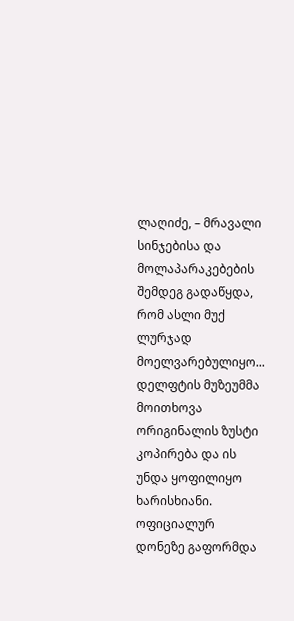ლაღიძე, – მრავალი სინჯებისა და მოლაპარაკებების შემდეგ გადაწყდა, რომ ასლი მუქ ლურჯად მოელვარებულიყო... დელფტის მუზეუმმა მოითხოვა ორიგინალის ზუსტი კოპირება და ის უნდა ყოფილიყო ხარისხიანი. ოფიციალურ დონეზე გაფორმდა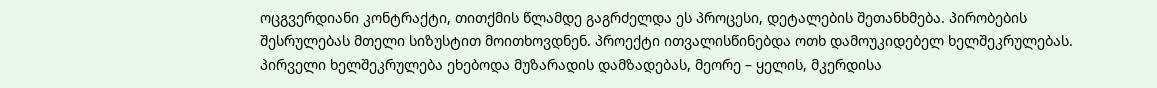ოცგვერდიანი კონტრაქტი, თითქმის წლამდე გაგრძელდა ეს პროცესი, დეტალების შეთანხმება. პირობების შესრულებას მთელი სიზუსტით მოითხოვდნენ. პროექტი ითვალისწინებდა ოთხ დამოუკიდებელ ხელშეკრულებას. პირველი ხელშეკრულება ეხებოდა მუზარადის დამზადებას, მეორე – ყელის, მკერდისა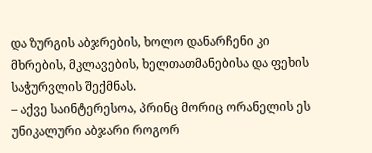და ზურგის აბჯრების, ხოლო დანარჩენი კი მხრების, მკლავების, ხელთათმანებისა და ფეხის საჭურვლის შექმნას.
– აქვე საინტერესოა, პრინც მორიც ორანელის ეს უნიკალური აბჯარი როგორ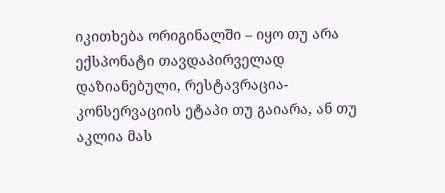იკითხება ორიგინალში – იყო თუ არა ექსპონატი თავდაპირველად დაზიანებული, რესტავრაცია-კონსერვაციის ეტაპი თუ გაიარა, ან თუ აკლია მას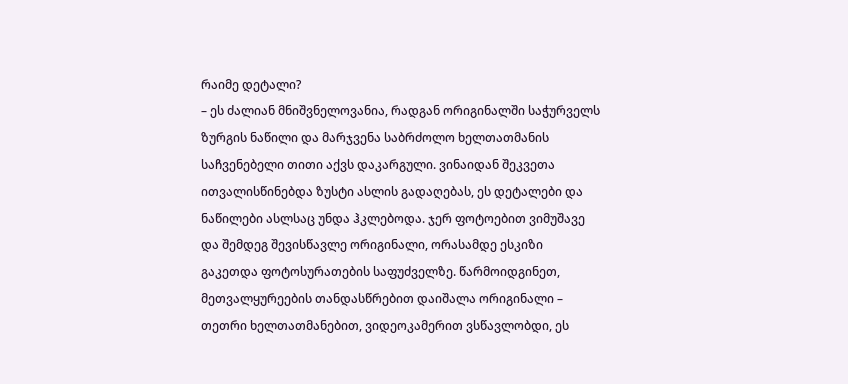რაიმე დეტალი?
– ეს ძალიან მნიშვნელოვანია, რადგან ორიგინალში საჭურველს ზურგის ნაწილი და მარჯვენა საბრძოლო ხელთათმანის საჩვენებელი თითი აქვს დაკარგული. ვინაიდან შეკვეთა ითვალისწინებდა ზუსტი ასლის გადაღებას, ეს დეტალები და ნაწილები ასლსაც უნდა ჰკლებოდა. ჯერ ფოტოებით ვიმუშავე და შემდეგ შევისწავლე ორიგინალი, ორასამდე ესკიზი გაკეთდა ფოტოსურათების საფუძველზე. წარმოიდგინეთ, მეთვალყურეების თანდასწრებით დაიშალა ორიგინალი – თეთრი ხელთათმანებით, ვიდეოკამერით ვსწავლობდი, ეს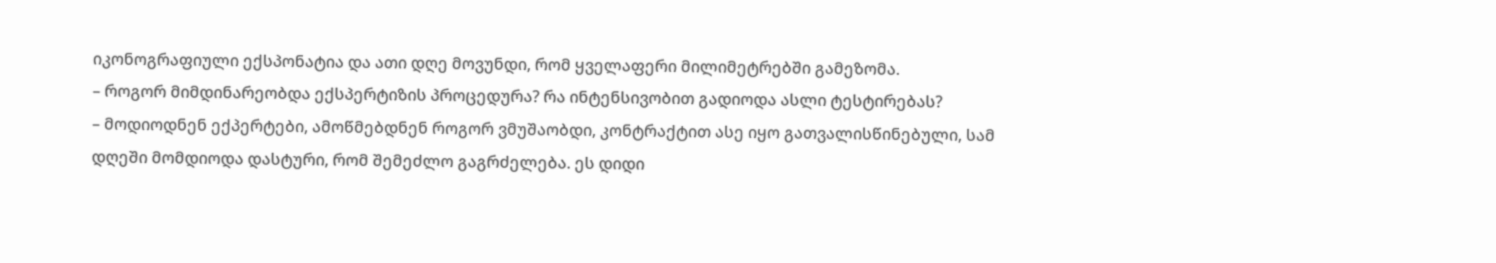იკონოგრაფიული ექსპონატია და ათი დღე მოვუნდი, რომ ყველაფერი მილიმეტრებში გამეზომა.
– როგორ მიმდინარეობდა ექსპერტიზის პროცედურა? რა ინტენსივობით გადიოდა ასლი ტესტირებას?
– მოდიოდნენ ექპერტები, ამოწმებდნენ როგორ ვმუშაობდი, კონტრაქტით ასე იყო გათვალისწინებული, სამ დღეში მომდიოდა დასტური, რომ შემეძლო გაგრძელება. ეს დიდი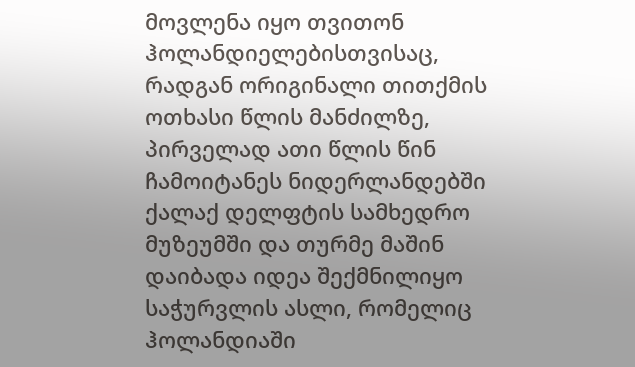მოვლენა იყო თვითონ ჰოლანდიელებისთვისაც, რადგან ორიგინალი თითქმის ოთხასი წლის მანძილზე, პირველად ათი წლის წინ ჩამოიტანეს ნიდერლანდებში ქალაქ დელფტის სამხედრო მუზეუმში და თურმე მაშინ დაიბადა იდეა შექმნილიყო საჭურვლის ასლი, რომელიც ჰოლანდიაში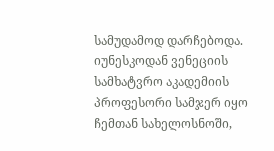სამუდამოდ დარჩებოდა. იუნესკოდან ვენეციის სამხატვრო აკადემიის პროფესორი სამჯერ იყო ჩემთან სახელოსნოში,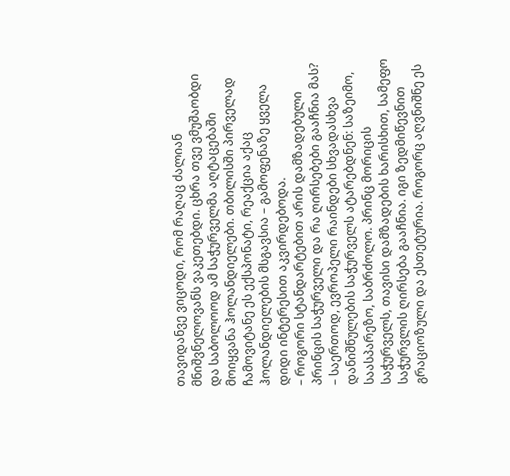თავიდანვე ვიცოდი, რომ რაღაც ძალიან მნიშვნელოვანს ვაკეთებდი. ცხრა თვე ვმუშაობდი და საბოლოოდ ამ საჭურველმა აღტაცებაში მოიყვანა ჰოლანდიელები. თბილისში პირველად ჩამოვიტანე ეს ექსპონატი, რეაქცია აქაც ჰოლანდიელების მსგავსია – გამოფენაზე ყველა დიდი ინტერესით აკვირდებოდა.
– როგორი სტანდარტებით არის დამზადებული პრინცის საჭურველი და რა ღირსებები გააჩნია მას?
– საერთოდ, ევროპელი რაინდები სხვადასხვა დანიშნულების საჭურველს ატარებდნენ: საზეიმო, საასპარეზო, საბრძოლო. პრინც მორიცის საჭურველს, თავისი დამზადების ხარისხით, სამეფო საჭურვლის ღირსება გააჩნია. იგი ზედმიწევნით გრაციოზული და ესთეტურია. როგორც აღვნიშნე ეს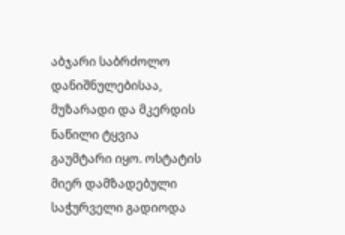აბჯარი საბრძოლო დანიშნულებისაა, მუზარადი და მკერდის ნაწილი ტყვია გაუმტარი იყო. ოსტატის მიერ დამზადებული საჭურველი გადიოდა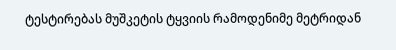ტესტირებას მუშკეტის ტყვიის რამოდენიმე მეტრიდან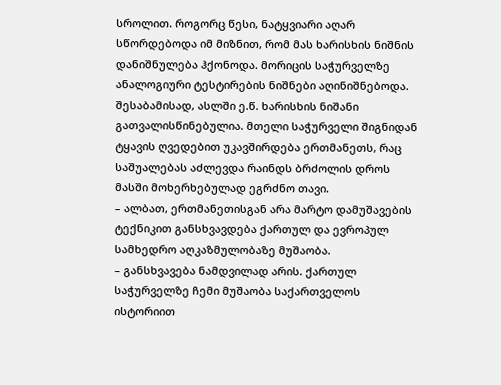სროლით. როგორც წესი, ნატყვიარი აღარ სწორდებოდა იმ მიზნით, რომ მას ხარისხის ნიშნის დანიშნულება ჰქონოდა. მორიცის საჭურველზე ანალოგიური ტესტირების ნიშნები აღინიშნებოდა. შესაბამისად, ასლში ე.წ. ხარისხის ნიშანი გათვალისწინებულია. მთელი საჭურველი შიგნიდან ტყავის ღვედებით უკავშირდება ერთმანეთს, რაც საშუალებას აძლევდა რაინდს ბრძოლის დროს მასში მოხერხებულად ეგრძნო თავი.
– ალბათ, ერთმანეთისგან არა მარტო დამუშავების ტექნიკით განსხვავდება ქართულ და ევროპულ სამხედრო აღკაზმულობაზე მუშაობა.
– განსხვავება ნამდვილად არის. ქართულ საჭურველზე ჩემი მუშაობა საქართველოს ისტორიით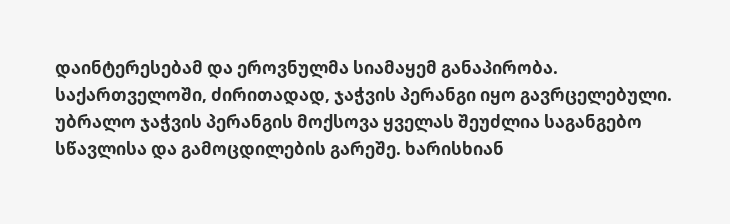დაინტერესებამ და ეროვნულმა სიამაყემ განაპირობა. საქართველოში, ძირითადად, ჯაჭვის პერანგი იყო გავრცელებული. უბრალო ჯაჭვის პერანგის მოქსოვა ყველას შეუძლია საგანგებო სწავლისა და გამოცდილების გარეშე. ხარისხიან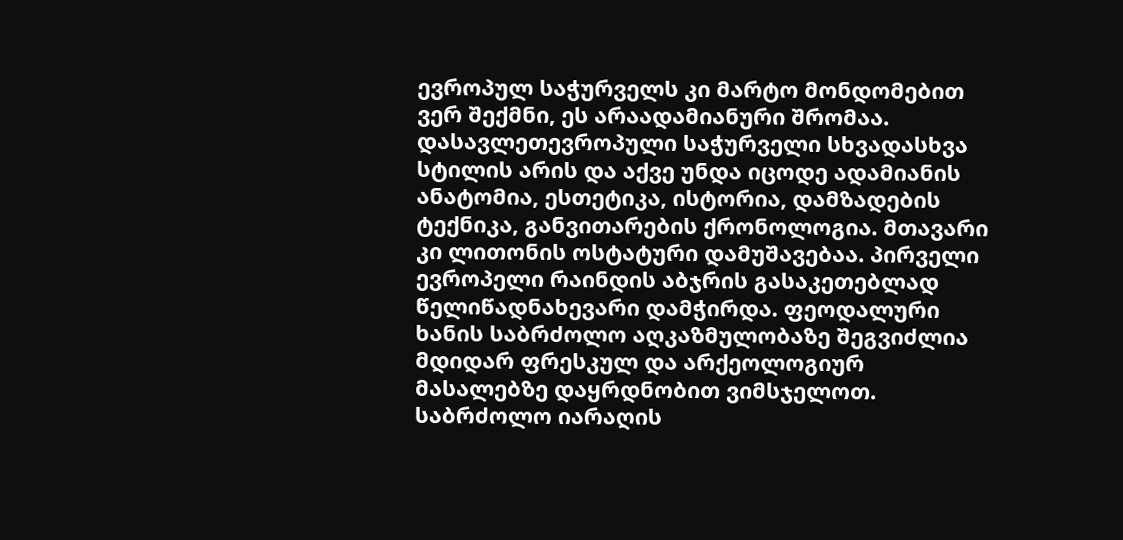ევროპულ საჭურველს კი მარტო მონდომებით ვერ შექმნი, ეს არაადამიანური შრომაა. დასავლეთევროპული საჭურველი სხვადასხვა სტილის არის და აქვე უნდა იცოდე ადამიანის ანატომია, ესთეტიკა, ისტორია, დამზადების ტექნიკა, განვითარების ქრონოლოგია. მთავარი კი ლითონის ოსტატური დამუშავებაა. პირველი ევროპელი რაინდის აბჯრის გასაკეთებლად წელიწადნახევარი დამჭირდა. ფეოდალური ხანის საბრძოლო აღკაზმულობაზე შეგვიძლია მდიდარ ფრესკულ და არქეოლოგიურ მასალებზე დაყრდნობით ვიმსჯელოთ. საბრძოლო იარაღის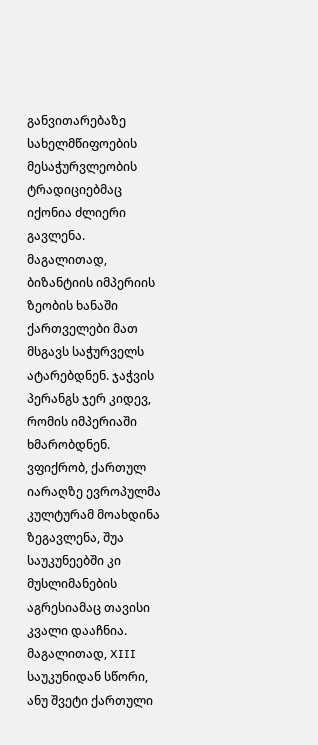განვითარებაზე სახელმწიფოების მესაჭურვლეობის ტრადიციებმაც იქონია ძლიერი გავლენა. მაგალითად, ბიზანტიის იმპერიის ზეობის ხანაში ქართველები მათ მსგავს საჭურველს ატარებდნენ. ჯაჭვის პერანგს ჯერ კიდევ, რომის იმპერიაში ხმარობდნენ. ვფიქრობ, ქართულ იარაღზე ევროპულმა კულტურამ მოახდინა ზეგავლენა, შუა საუკუნეებში კი მუსლიმანების აგრესიამაც თავისი კვალი დააჩნია. მაგალითად, XIII საუკუნიდან სწორი, ანუ შვეტი ქართული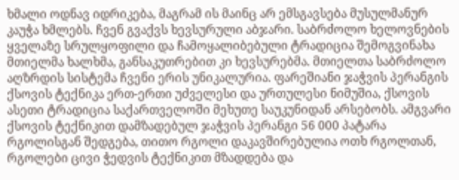ხმალი ოდნავ იდრიკება, მაგრამ ის მაინც არ ემსგავსება მუსულმანურ კაუჭა ხმლებს. ჩვენ გვაქვს ხევსურული აბჯარი. საბრძოლო ხელოვნების ყველაზე სრულყოფილი და ჩამოყალიბებული ტრადიცია შემოგვინახა მთიელმა ხალხმა, განსაკუთრებით კი ხევსურებმა. მთიელთა საბრძოლო აღზრდის სისტემა ჩვენი ერის უნიკალურია. ფარეშიანი ჯაჭვის პერანგის ქსოვის ტექნიკა ერთ-ერთი უძველესი და ურთულესი ნიმუშია, ქსოვის ასეთი ტრადიცია საქართველოში მეხუთე საუკუნიდან არსებობს. ამგვარი ქსოვის ტექნიკით დამზადებულ ჯაჭვის პერანგი 56 000 პატარა რგოლისგან შედგება, თითო რგოლი დაკავშირებულია ოთხ რგოლთან, რგოლები ცივი ჭედვის ტექნიკით მზადდება და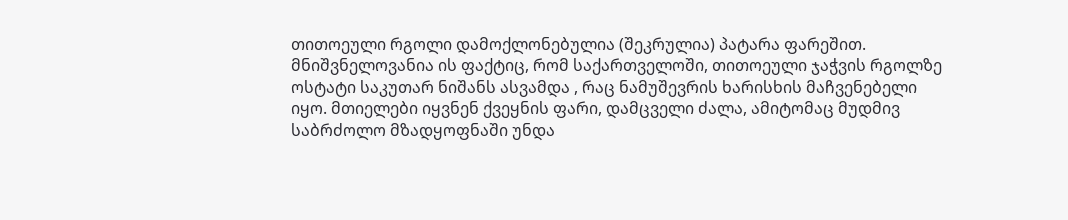თითოეული რგოლი დამოქლონებულია (შეკრულია) პატარა ფარეშით. მნიშვნელოვანია ის ფაქტიც, რომ საქართველოში, თითოეული ჯაჭვის რგოლზე ოსტატი საკუთარ ნიშანს ასვამდა , რაც ნამუშევრის ხარისხის მაჩვენებელი იყო. მთიელები იყვნენ ქვეყნის ფარი, დამცველი ძალა, ამიტომაც მუდმივ საბრძოლო მზადყოფნაში უნდა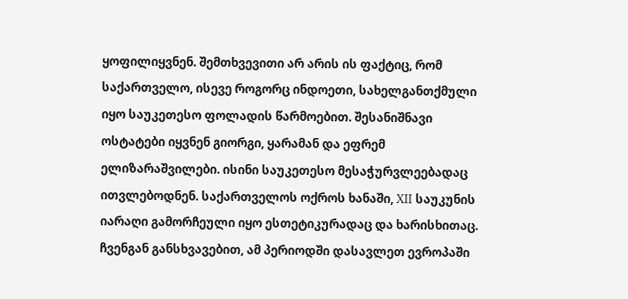ყოფილიყვნენ. შემთხვევითი არ არის ის ფაქტიც, რომ საქართველო, ისევე როგორც ინდოეთი, სახელგანთქმული იყო საუკეთესო ფოლადის წარმოებით. შესანიშნავი ოსტატები იყვნენ გიორგი, ყარამან და ეფრემ ელიზარაშვილები. ისინი საუკეთესო მესაჭურვლეებადაც ითვლებოდნენ. საქართველოს ოქროს ხანაში, XII საუკუნის იარაღი გამორჩეული იყო ესთეტიკურადაც და ხარისხითაც. ჩვენგან განსხვავებით, ამ პერიოდში დასავლეთ ევროპაში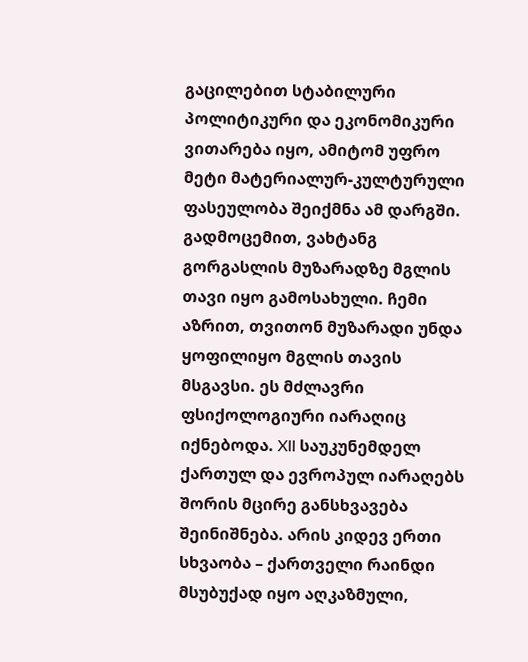გაცილებით სტაბილური პოლიტიკური და ეკონომიკური ვითარება იყო, ამიტომ უფრო მეტი მატერიალურ-კულტურული ფასეულობა შეიქმნა ამ დარგში. გადმოცემით, ვახტანგ გორგასლის მუზარადზე მგლის თავი იყო გამოსახული. ჩემი აზრით, თვითონ მუზარადი უნდა ყოფილიყო მგლის თავის მსგავსი. ეს მძლავრი ფსიქოლოგიური იარაღიც იქნებოდა. XII საუკუნემდელ ქართულ და ევროპულ იარაღებს შორის მცირე განსხვავება შეინიშნება. არის კიდევ ერთი სხვაობა – ქართველი რაინდი მსუბუქად იყო აღკაზმული,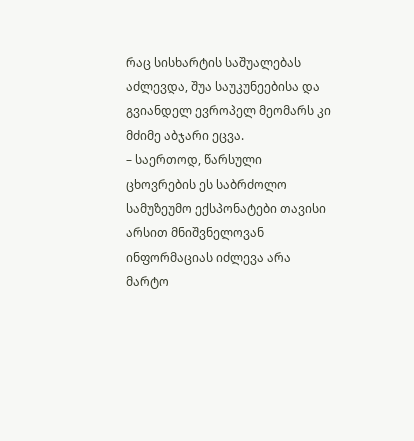რაც სისხარტის საშუალებას აძლევდა, შუა საუკუნეებისა და გვიანდელ ევროპელ მეომარს კი მძიმე აბჯარი ეცვა.
– საერთოდ, წარსული ცხოვრების ეს საბრძოლო სამუზეუმო ექსპონატები თავისი არსით მნიშვნელოვან ინფორმაციას იძლევა არა მარტო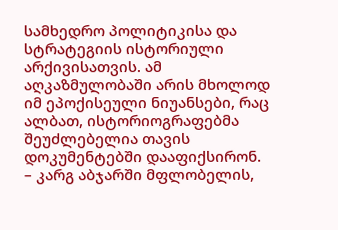სამხედრო პოლიტიკისა და სტრატეგიის ისტორიული არქივისათვის. ამ აღკაზმულობაში არის მხოლოდ იმ ეპოქისეული ნიუანსები, რაც ალბათ, ისტორიოგრაფებმა შეუძლებელია თავის დოკუმენტებში დააფიქსირონ.
– კარგ აბჯარში მფლობელის,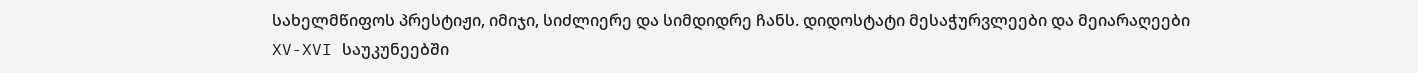სახელმწიფოს პრესტიჟი, იმიჯი, სიძლიერე და სიმდიდრე ჩანს. დიდოსტატი მესაჭურვლეები და მეიარაღეები XV-XVI საუკუნეებში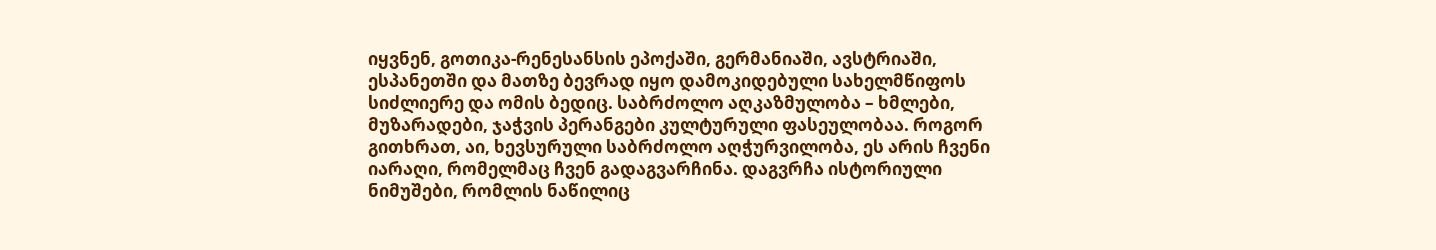იყვნენ, გოთიკა-რენესანსის ეპოქაში, გერმანიაში, ავსტრიაში, ესპანეთში და მათზე ბევრად იყო დამოკიდებული სახელმწიფოს სიძლიერე და ომის ბედიც. საბრძოლო აღკაზმულობა – ხმლები, მუზარადები, ჯაჭვის პერანგები კულტურული ფასეულობაა. როგორ გითხრათ, აი, ხევსურული საბრძოლო აღჭურვილობა, ეს არის ჩვენი იარაღი, რომელმაც ჩვენ გადაგვარჩინა. დაგვრჩა ისტორიული ნიმუშები, რომლის ნაწილიც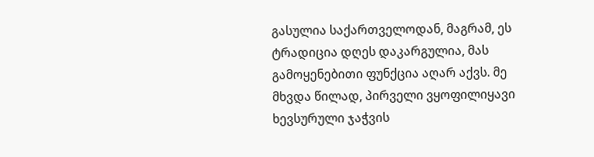გასულია საქართველოდან, მაგრამ, ეს ტრადიცია დღეს დაკარგულია, მას გამოყენებითი ფუნქცია აღარ აქვს. მე მხვდა წილად, პირველი ვყოფილიყავი ხევსურული ჯაჭვის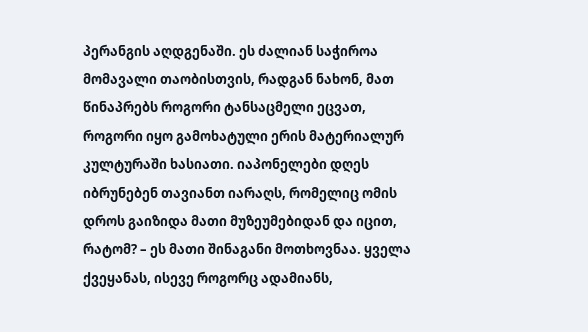პერანგის აღდგენაში. ეს ძალიან საჭიროა მომავალი თაობისთვის, რადგან ნახონ, მათ წინაპრებს როგორი ტანსაცმელი ეცვათ, როგორი იყო გამოხატული ერის მატერიალურ კულტურაში ხასიათი. იაპონელები დღეს იბრუნებენ თავიანთ იარაღს, რომელიც ომის დროს გაიზიდა მათი მუზეუმებიდან და იცით, რატომ? – ეს მათი შინაგანი მოთხოვნაა. ყველა ქვეყანას, ისევე როგორც ადამიანს,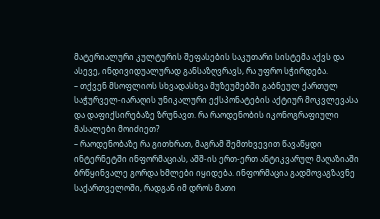მატერიალური კულტურის შეფასების საკუთარი სისტემა აქვს და ასევე, ინდივიდუალურად განსაზღვრავს, რა უფრო სჭირდება.
– თქვენ მსოფლიოს სხვადასხვა მუზეუმებში გაბნეულ ქართულ საჭურველ-იარაღის უნიკალური ექსპონატების აქტიურ მოკვლევასა და დაფიქსირებაზე ზრუნავთ. რა რაოდენობის იკონოგრაფიული მასალები მოიძიეთ?
– რაოდენობაზე რა გითხრათ, მაგრამ შემთხვევით წავაწყდი ინტერნეტში ინფორმაციას, აშშ-ის ერთ-ერთ ანტიკვარულ მაღაზიაში ბრწყინვალე გორდა ხმლები იყიდება. ინფორმაცია გადმოვაგზავნე საქართველოში, რადგან იმ დროს მათი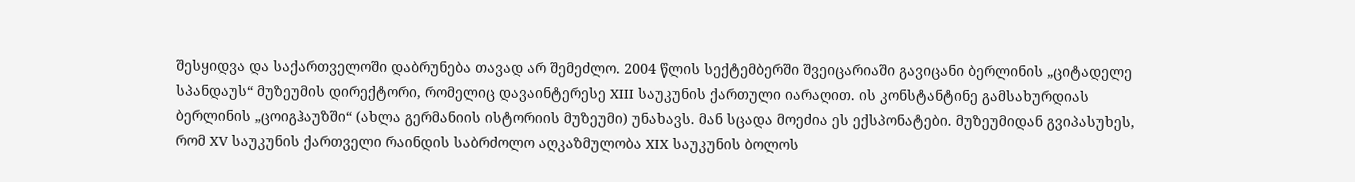შესყიდვა და საქართველოში დაბრუნება თავად არ შემეძლო. 2004 წლის სექტემბერში შვეიცარიაში გავიცანი ბერლინის „ციტადელე სპანდაუს“ მუზეუმის დირექტორი, რომელიც დავაინტერესე XIII საუკუნის ქართული იარაღით. ის კონსტანტინე გამსახურდიას ბერლინის „ცოიგჰაუზში“ (ახლა გერმანიის ისტორიის მუზეუმი) უნახავს. მან სცადა მოეძია ეს ექსპონატები. მუზეუმიდან გვიპასუხეს, რომ XV საუკუნის ქართველი რაინდის საბრძოლო აღკაზმულობა XIX საუკუნის ბოლოს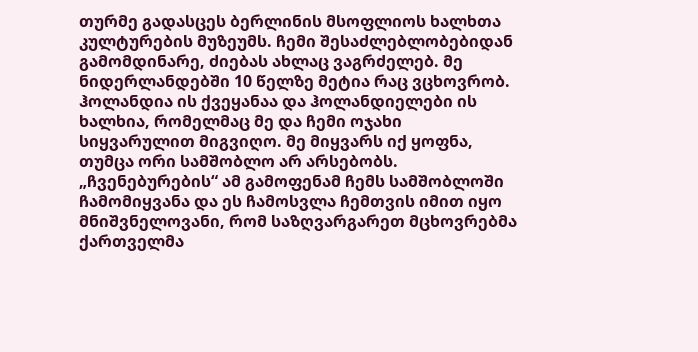თურმე გადასცეს ბერლინის მსოფლიოს ხალხთა კულტურების მუზეუმს. ჩემი შესაძლებლობებიდან გამომდინარე, ძიებას ახლაც ვაგრძელებ. მე ნიდერლანდებში 10 წელზე მეტია რაც ვცხოვრობ. ჰოლანდია ის ქვეყანაა და ჰოლანდიელები ის ხალხია, რომელმაც მე და ჩემი ოჯახი სიყვარულით მიგვიღო. მე მიყვარს იქ ყოფნა, თუმცა ორი სამშობლო არ არსებობს. „ჩვენებურების“ ამ გამოფენამ ჩემს სამშობლოში ჩამომიყვანა და ეს ჩამოსვლა ჩემთვის იმით იყო მნიშვნელოვანი, რომ საზღვარგარეთ მცხოვრებმა ქართველმა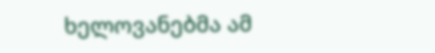ხელოვანებმა ამ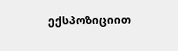ექსპოზიციით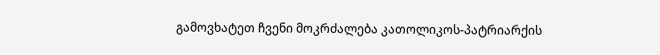გამოვხატეთ ჩვენი მოკრძალება კათოლიკოს-პატრიარქის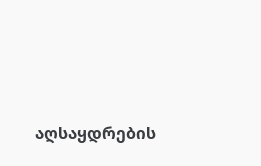აღსაყდრების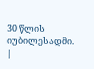30 წლის იუბილესადმი.
|